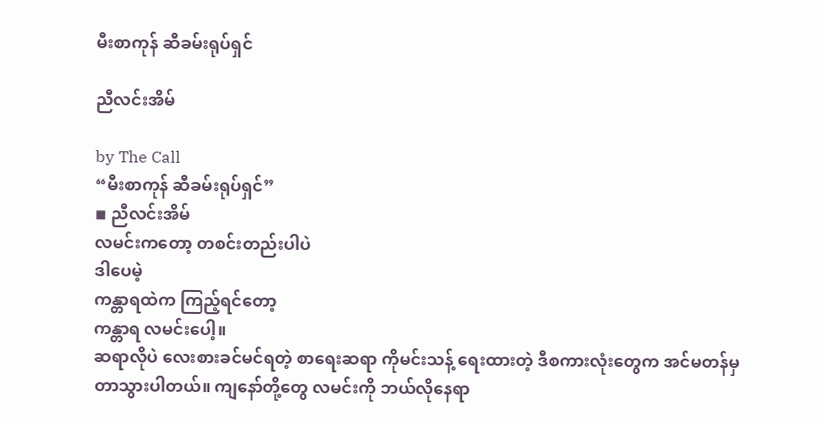မီးစာကုန် ဆီခမ်းရုပ်ရှင်

ညီလင်းအိမ်

by The Call
“မီးစာကုန် ဆီခမ်းရုပ်ရှင်”
◾ ညီလင်းအိမ်
လမင်းကတော့ တစင်းတည်းပါပဲ
ဒါပေမဲ့
ကန္တာရထဲက ကြည့်ရင်တော့
ကန္တာရ လမင်းပေါ့။
ဆရာလိုပဲ လေးစားခင်မင်ရတဲ့ စာရေးဆရာ ကိုမင်းသန့် ရေးထားတဲ့ ဒီစကားလုံးတွေက အင်မတန်မှ တာသွားပါတယ်။ ကျနော်တို့တွေ လမင်းကို ဘယ်လိုနေရာ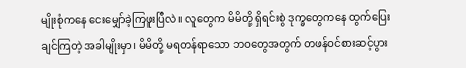မျိုးစုံကနေ ငေးမျှော်ခဲ့ကြဖူးပြီလဲ။ လူတွေက မိမိတို့ ရှိရင်းစွဲ ဒုက္ခတွေ‌ကနေ ထွက်ပြေးချင်ကြတဲ့ အခါမျိုးမှာ၊ မိမိတို့ မရတန်ရာသော ဘဝတွေအတွက် တဖန်ဝင်စားဆင့်ပွား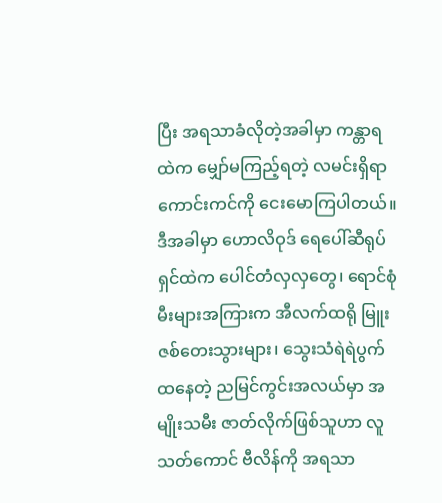ပြီး အရသာခံလိုတဲ့အခါမှာ ကန္တာရထဲက မျှော်မကြည့်ရတဲ့ လမင်းရှိရာ ကောင်းကင်ကို ငေးမောကြပါတယ်။
ဒီအခါမှာ ဟောလိဝုဒ် ရေပေါ်ဆီရုပ်ရှင်ထဲက ပေါင်တံလှလှတွေ၊ ရောင်စုံမီးများအကြားက အီလက်ထရို မြူးဇစ်တေးသွားများ၊ သွေးသံရဲရဲပွက်ထနေတဲ့ ညမြင်ကွင်းအလယ်မှာ အမျိုးသမီး ဇာတ်လိုက်ဖြစ်သူဟာ လူသတ်ကောင် ဗီလိန်ကို အရသာ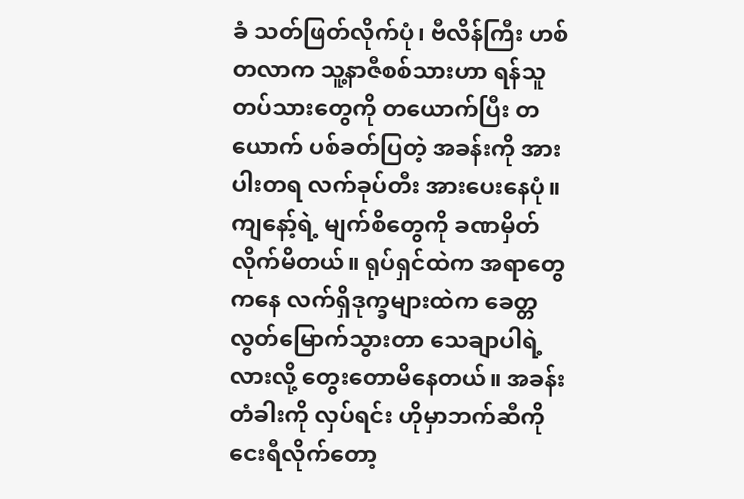ခံ သတ်ဖြတ်လိုက်ပုံ၊ ဗီလိန်ကြီး ဟစ်တလာက သူ့နာဇီစစ်သားဟာ ရန်သူတပ်သားတွေကို တယောက်ပြီး တယောက် ပစ်ခတ်ပြတဲ့ အခန်းကို အားပါးတရ လက်ခုပ်တီး အားပေးနေပုံ။
ကျနော့်ရဲ့ မျက်စိတွေကို ခဏမှိတ်လိုက်မိတယ်။ ရုပ်ရှင်ထဲက အရာတွေကနေ လက်ရှိဒုက္ခများထဲက ခေတ္တလွတ်မြောက်သွားတာ သေချာပါရဲ့လားလို့ တွေးတောမိနေတယ်။ အခန်းတံခါးကို လှပ်ရင်း ဟိုမှာဘက်ဆီကို ငေးရီလိုက်တော့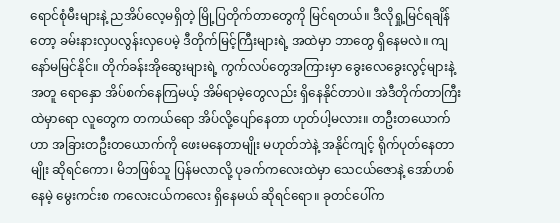ရောင်စုံမီးများနဲ့ ညအိပ်လေ့မရှိ‌တဲ့ မြို့ပြတိုက်တာတွေကို မြင်ရတယ်။ ဒီလိုရှု့မြင်ရချိန်တော့ ခမ်းနားလှပလွန်းလှပေမဲ့ ဒီတိုက်မြင့်ကြီးများရဲ့ အထဲမှာ ဘာတွေ ရှိနေမလဲ။ ကျနော်မမြင်နိုင်။ တိုက်ခန်းအိုဆွေးများရဲ့ ကွက်လပ်တွေအကြားမှာ ခွေးလေခွေးလွင့်များနဲ့အတူ ရောနှော အိပ်စက်နေကြမယ့် အိမ်ရာမဲ့တွေလည်း ရှိနေနိုင်တာပဲ။ အဲဒီတိုက်တာကြီးထဲမှာရော လူတွေက တကယ်ရော အိပ်လို့ပျော်နေတာ ဟုတ်ပါ့မလား။ တဦးတယောက်ဟာ အခြားတဦးတယောက်ကို ဖေးမနေတာမျိုး မဟုတ်ဘဲနဲ့ အနိုင်ကျင့် ရိုက်ပုတ်နေတာမျိုး ဆိုရင်ကော၊ မိဘဖြစ်သူ ပြန်မလာလို့ ပုခက်ကလေးထဲမှာ သေငယ်ဇောနဲ့ အော်ဟစ်နေမဲ့ ‌မွေးကင်းစ ကလေးငယ်ကလေး ရှိနေမယ် ဆိုရင်ရော။ ခုတင်ပေါ်က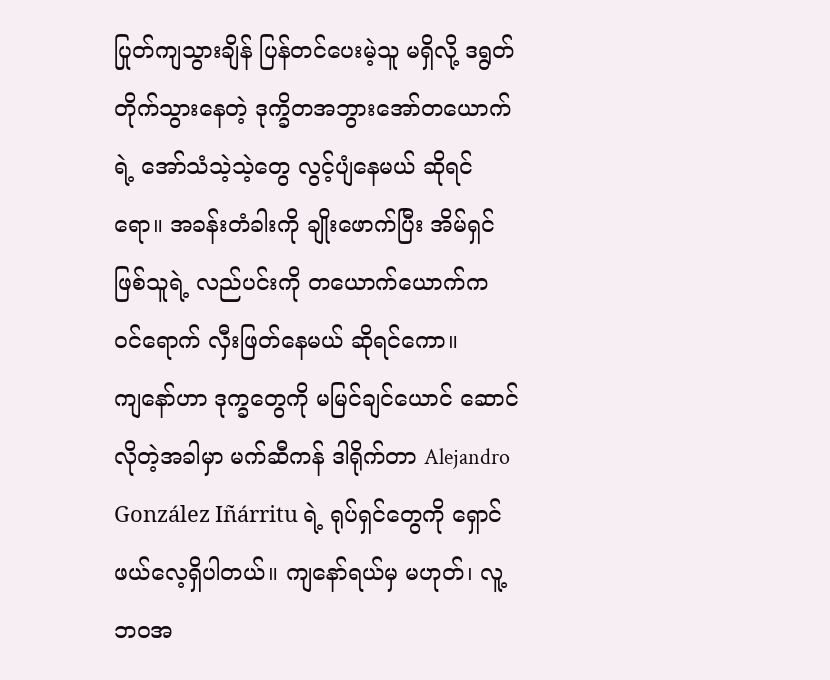ပြုတ်ကျသွားချိန် ပြန်တင်ပေးမဲ့သူ မရှိလို့ ဒရွတ်တိုက်သွားနေတဲ့ ဒုက္ခိတအဘွားအော်တယောက်ရဲ့ အော်သံသဲ့သဲ့တွေ လွင့်ပျံနေမယ် ဆိုရင်ရော။ အခန်းတံခါးကို ချိုးဖောက်ပြီး အိမ်ရှင်ဖြစ်သူရဲ့ လည်ပင်းကို တယောက်ယောက်က ဝင်ရောက် လှီးဖြတ်နေမယ် ဆိုရင်ကော။
ကျနော်ဟာ ဒုက္ခတွေကို မမြင်ချင်ယောင် ဆောင်လိုတဲ့အခါမှာ မက်ဆီကန် ဒါရိုက်တာ Alejandro González Iñárritu ရဲ့ ရုပ်ရှင်တွေကို ရှောင်ဖယ်လေ့ရှိပါတယ်။ ကျနော်ရယ်မှ မဟုတ်၊ လူ့ဘဝအ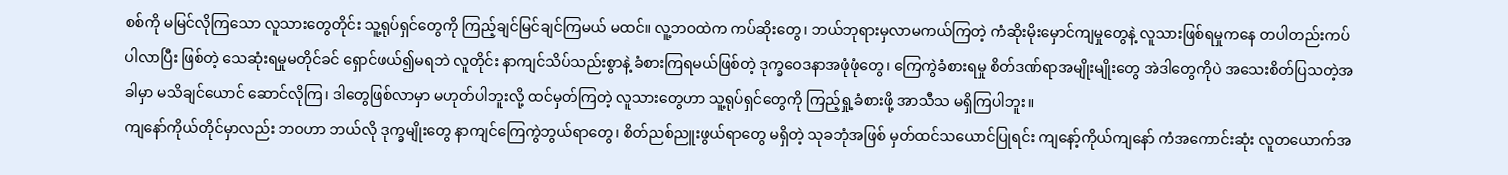စစ်ကို မမြင်လိုကြသော လူသားတွေတိုင်း သူ့ရုပ်ရှင်တွေကို ကြည့်ချင်မြင်ချင်ကြမယ် မထင်။ လူ့ဘဝထဲက ကပ်ဆိုးတွေ၊ ဘယ်ဘုရားမှလာမကယ်ကြတဲ့ ကံဆိုးမိုးမှောင်ကျမှုတွေနဲ့ လူသားဖြစ်ရမှုကနေ တပါတည်းကပ်ပါလာပြီး ဖြစ်တဲ့ သေဆုံးရမှုမတိုင်ခင် ရှောင်ဖယ်၍မရဘဲ လူတိုင်း နာကျင်သိပ်သည်းစွာနဲ့ ခံစားကြရမယ်ဖြစ်တဲ့ ဒုက္ခဝေဒနာ‌အဖုံဖုံတွေ၊ ကြေကွဲခံစားရမှု စိတ်ဒဏ်ရာအမျိုးမျိုးတွေ အဲဒါတွေကိုပဲ အသေးစိတ်ပြသတဲ့အခါမှာ မသိချင်ယောင် ဆောင်လိုကြ၊ ဒါတွေဖြစ်လာမှာ မဟုတ်ပါဘူးလို့ ထင်မှတ်ကြတဲ့ လူသားတွေဟာ သူ့ရုပ်ရှင်တွေကို ကြည့်ရှု့ခံစားဖို့ အာသီသ မရှိကြပါဘူး။
ကျနော်ကိုယ်တိုင်မှာလည်း ဘဝဟာ ဘယ်လို ဒုက္ခမျိုးတွေ နာကျင်ကြေကွဲဘွယ်ရာတွေ၊ စိတ်ညစ်ညူးဖွယ်ရာတွေ မရှိတဲ့ သုခဘုံအဖြစ် မှတ်ထင်သယောင်ပြုရင်း ကျနော့်ကိုယ်ကျနော် ကံအကောင်းဆုံး လူတယောက်အ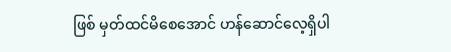ဖြစ် မှတ်ထင်မိစေအောင် ဟန်ဆောင်လေ့ရှိပါ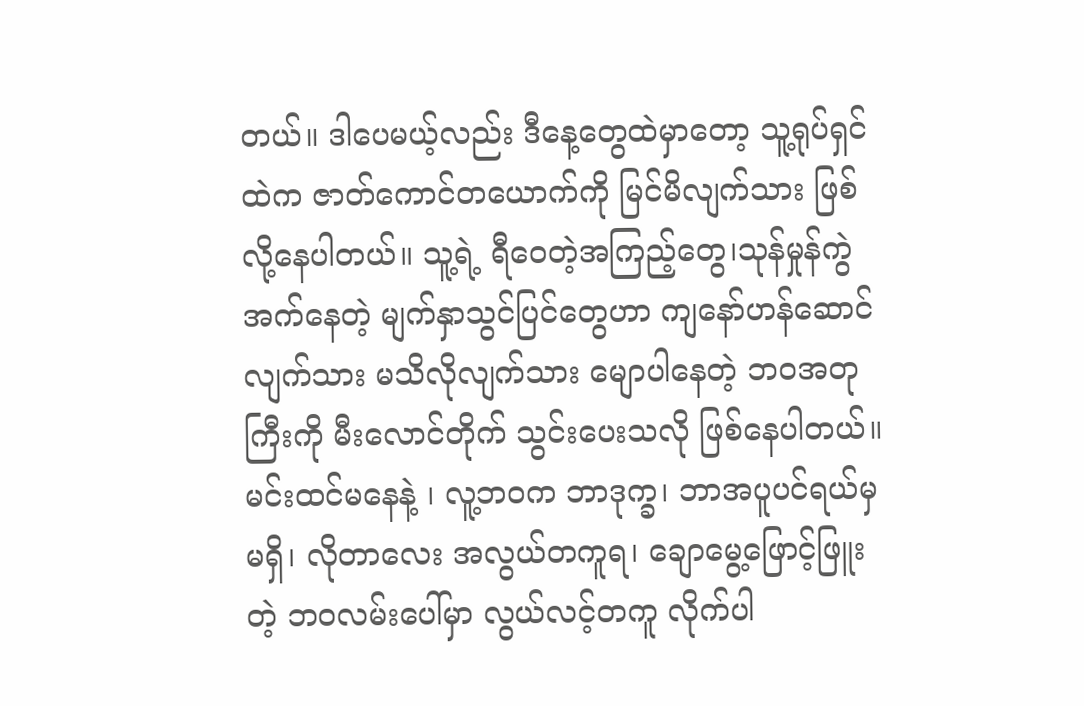တယ်။ ဒါပေမယ့်လည်း ဒီနေ့တွေထဲမှာတော့ သူ့ရုပ်ရှင်ထဲက ဇာတ်ကောင်တယောက်ကို မြင်မိလျက်သား ဖြစ်လို့နေပါတယ်။ သူ့ရဲ့ ရီဝေတဲ့အကြည့်တွေ၊သုန်မှုန်ကွဲအက်နေတဲ့ မျက်နှာသွင်ပြင်တွေဟာ ကျနော်ဟန်ဆောင်လျက်သား မသိလိုလျက်သား မျောပါနေတဲ့ ဘဝအတုကြီးကို မီးလောင်တိုက် သွင်းပေးသလို ဖြစ်နေပါတယ်။ မင်းထင်မနေနဲ့ ၊ လူ့ဘဝက ဘာဒုက္ခ၊ ဘာအပူပင်ရယ်မှ မရှိ၊ လိုတာလေး အလွယ်တကူရ၊ ချောမွေ့‌‌ဖြောင့်ဖြူးတဲ့ ဘဝလမ်းပေါ်မှာ လွယ်လင့်တကူ လိုက်ပါ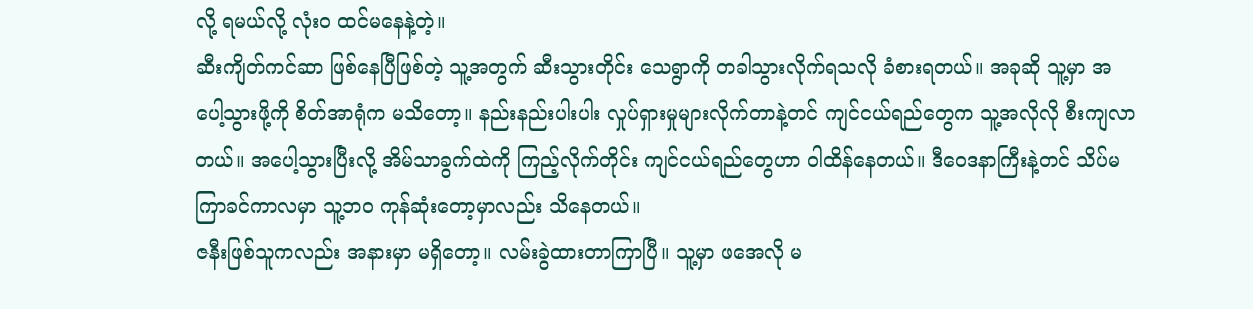လို့ ရမယ်လို့ လုံးဝ ထင်မနေနဲ့တဲ့။
ဆီးကျိတ်ကင်ဆာ ဖြစ်နေပြီဖြစ်တဲ့ သူ့အတွက် ဆီးသွားတိုင်း သေရွာကို တခါသွားလိုက်ရသလို ခံစားရတယ်။ အခုဆို သူ့မှာ အပေါ့သွားဖို့ကို စိတ်အာရုံက မသိတော့။ နည်းနည်းပါးပါး လှုပ်ရှားမှုများလိုက်တာနဲ့တင် ကျင်ငယ်ရည်တွေက သူ့အလိုလို စီးကျလာတယ်။ အပေါ့သွားပြီးလို့ အိမ်သာခွက်ထဲကို ကြည့်လိုက်တိုင်း ကျင်ငယ်ရည်တွေဟာ ဝါထိန်နေတယ်။ ဒီဝေဒနာကြီးနဲ့တင် သိပ်မကြာခင်ကာလမှာ သူ့ဘဝ ကုန်ဆုံးတော့မှာလည်း သိနေတယ်။
ဇနီးဖြစ်သူကလည်း အနားမှာ မရှိတော့။ လမ်းခွဲထားတာကြာပြီ။ သူ့မှာ ဖအေလို မ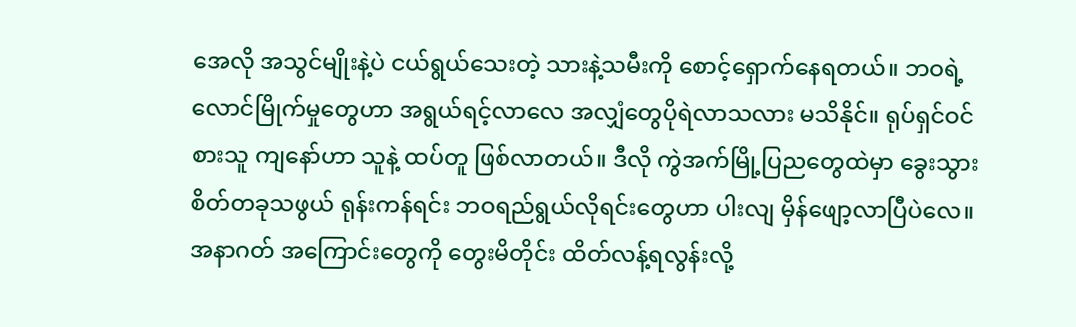အေလို အသွင်မျိုးနဲ့ပဲ ငယ်ရွယ်သေးတဲ့ သားနဲ့သမီးကို စောင့်ရှောက်နေရတယ်။ ဘဝရဲ့ လောင်မြိုက်မှုတွေဟာ အရွယ်ရင့်လာလေ အလျှံတွေပိုရဲလာသလား မသိနိုင်။ ရုပ်ရှင်ဝင်စားသူ ကျနော်ဟာ သူနဲ့ ထပ်တူ ဖြစ်လာတယ်။ ဒီလို ကွဲအက်မြို့ပြညတွေထဲမှာ ခွေးသွားစိတ်တခုသဖွယ် ရုန်းကန်ရင်း ဘဝရည်ရွယ်လိုရင်းတွေဟာ ပါးလျ မှိန်ဖျော့လာပြီပဲလေ။ အနာဂတ် အကြောင်းတွေကို တွေးမိတိုင်း ထိတ်လန့်ရလွန်းလို့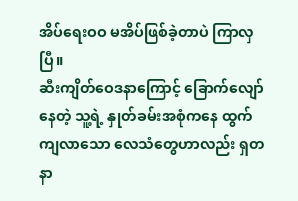အိပ်ရေးဝဝ မအိပ်ဖြစ်ခဲ့တာပဲ ကြာလှပြီ။
ဆီးကျိတ်ဝေဒနာကြောင့် ခြောက်လျော်နေတဲ့ သူ့ရဲ့ နှုတ်ခမ်းအစုံကနေ ထွက်ကျလာသော လေသံတွေဟာလည်း ရှတ နာ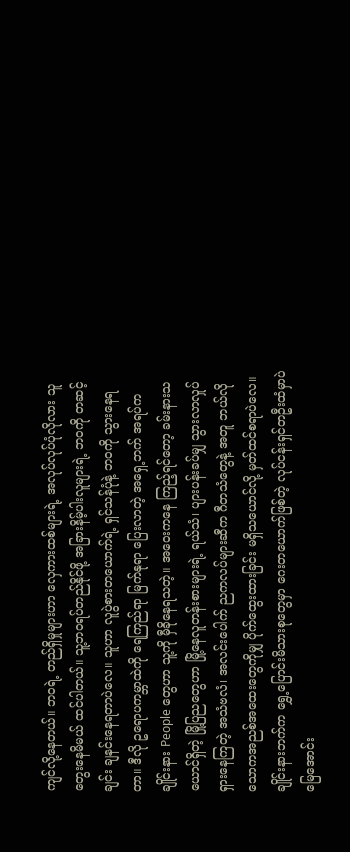ကျင်လို့နေတယ်။ ဘဝရဲ့ တည်ရှိမှုများဟာ လှေကားထစ်များရဲ့ အလုပ်လုပ်ပုံလိုလား သူတွေးနေမိမယ် ထင်ပါတယ်။ သူ့ဘဝရပ်တည်နိုင်ဖို့ အခြားနိမ့်ပါးလူများရဲ့ ဘဝကို တဆင့်ချင်း ချနင်းနေရတာပဲလေ။ သူဟာ လူပွဲစားတယောက်ရဲ့ ရှင်သန်ပုံနဲ့ ဘဝကို သွားနေရတာ။ ဒီလို ဥရောပကမ္ဘာထဲကို ရေကြည်ရာ မြက်နုရာ ပြေးလာတဲ့ အရှေ့ဘက် အရပ်က ချိုင်းနား People တွေဟာ သူ့ကို မှီခိုနေရသတဲ့။ အဝေးကနေ ကြည့်ရင်တော့ ခမ်းနားသယောင်ရှိတဲ့ မြို့ပြညတွေဟာ မြို့နေလူတန်းစားများရဲ့ ရယ်သံ၊ ပျားပန်းခပ်မျှ သွားလာလှုပ်ရှားနေကြတဲ့ အသံဗလံ၊ အလင်းပေါက် ညကလပ်များဆီက ဂီတသံတွေနဲ့ အတူ ဘယ်လိုသောကအညစ်‌အထေးတွေကိုမျှ ပိုက်ထွေးထားခြင်း မရှိသယောင်လို့ မှတ်ထင်စရာပဲလေ။ ချိုင်းနားဘက်က ရွှေ့ပြောင်းမိသားစုတွေမှာ ဂေးတယောက်ဖြစ်တဲ့ လုပ်ငန်းရှင်တဦးထံမှာပဲ မြေအောင်း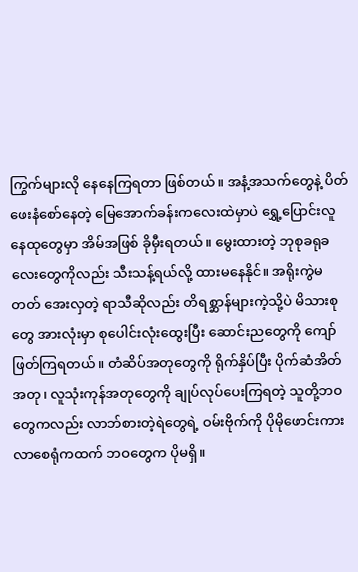ကြွက်များလို နေနေကြရတာ ဖြစ်တယ်။ အနံ့အသက်တွေနဲ့ ပိတ်ဖေးနံစော်နေတဲ့ မြေအောက်ခန်းကလေးထဲမှာပဲ ရွှေ့ပြောင်းလူနေထုတွေမှာ အိမ်အဖြစ် ခိုမှီးရတယ်။ ‌မွေးထားတဲ့ ဘုစုခရုခလေးတွေကိုလည်း သီးသန့်ရယ်လို့ ထားမနေနိုင်။ အရိုးကွဲမတတ် အေးလှတဲ့ ရာသီဆိုလည်း တိရစ္ဆာန်များကဲ့သို့ပဲ မိသားစုတွေ အားလုံးမှာ စုပေါင်းလုံးထွေးပြီး ဆောင်းညတွေကို ကျော်ဖြတ်ကြရတယ်။ တံဆိပ်အတုတွေကို ရိုက်နှိပ်ပြီး ပိုက်ဆံအိတ်အတု၊ လူသုံးကုန်အတု‌တွေကို ချုပ်လုပ်ပေးကြရတဲ့ သူတို့ဘဝတွေကလည်း လာဘ်စား‌တဲ့ရဲတွေရဲ့ ဝမ်းဗိုက်ကို ပိုမိုဖောင်းကားလာစေရုံကထက် ဘဝတွေက ပိုမရှိ။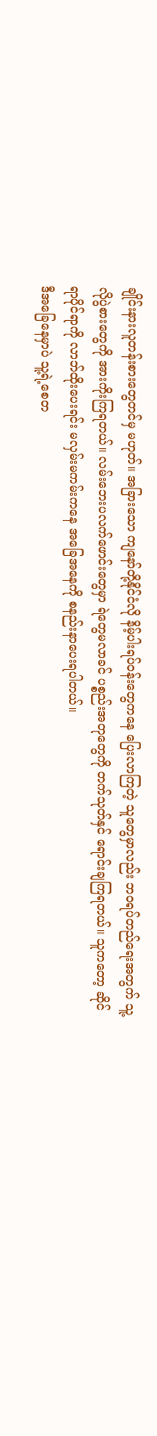ချိုင်းနားလူတန်းစားတွေတင်မှ မဟုတ်။ အခြားသော ကျနော်တို့နိုင်ငံလို နိမ့်ပါးရပ်ဝန်းတွေကနေ ပြေးလာကြတဲ့ သူတွေမှာလည်း ဘဝရပ်တည်ရေးအတွက် သူ့လိုပွဲစားတွေကို အားကိုးကြရတယ်။ လမ်းဘေးပလက်ဖောင်းတွေမှာ ရဲတွေမလာခင် ပစ္စည်းအတုတွေကို တက်သုတ်နှင် ရောင်းချကြရတယ်။ သူကတော့ ဆိုင်ရာပိုင်ရာကို လာဘ်ထိုးပေးရင်း မလှမ်းမကမ်းကနေ အခြေအနေကို စနည်းနာပေးရပါတယ်။
ဒီအခြေနေမှာပဲ သူ့ရဲ့စေတ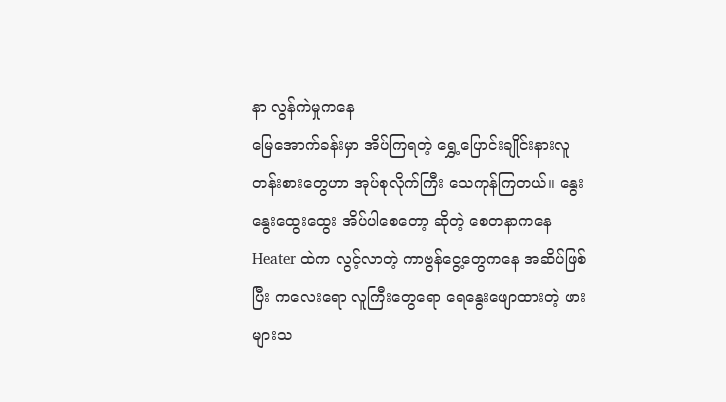နာ လွန်ကဲမှုကနေ
မြေအောက်ခန်းမှာ အိပ်ကြရတဲ့ ရွှေ့ပြောင်းချိုင်းနားလူတန်းစားတွေဟာ အုပ်စုလိုက်ကြီး သေကုန်ကြတယ်။ နွေးနွေးထွေးထွေး အိပ်ပါစေတော့ ဆိုတဲ့ စေတနာကနေ Heater ထဲက လွင့်လာတဲ့ ကာဗွန်ငွေ့တွေကနေ အဆိပ်ဖြစ်ပြီး ကလေးရော လူကြီးတွေရော ရေနွေးဖျောထားတဲ့ ဖားများသ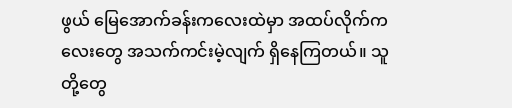ဖွယ် မြေအောက်ခန်းကလေးထဲမှာ အထပ်လိုက်ကလေးတွေ အသက်ကင်းမဲ့လျက် ရှိနေကြတယ်။ သူတို့တွေ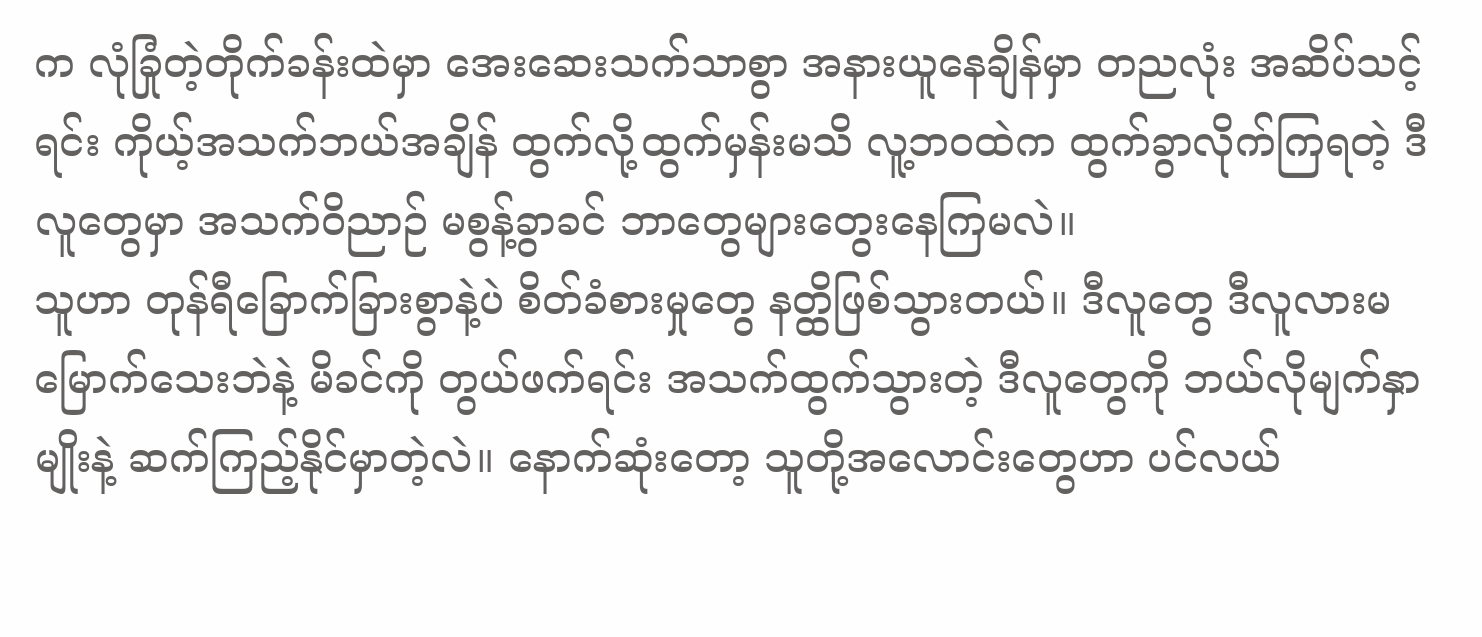က လုံခြုံတဲ့တိုက်ခန်းထဲမှာ အေးဆေးသက်သာစွာ အနားယူနေချိန်မှာ တညလုံး အဆိပ်သင့်ရင်း ကိုယ့်အသက်ဘယ်အချိန် ထွက်လို့ထွက်မှန်းမသိ လူ့ဘဝထဲက ထွက်ခွာလိုက်ကြရတဲ့ ဒီလူတွေမှာ အသက်ဝိညာဉ် မစွန့်ခွာခင် ဘာတွေများတွေးနေကြမလဲ။
သူဟာ တုန်ရီခြောက်ခြားစွာနဲ့ပဲ စိတ်ခံစားမှုတွေ နတ္ထိဖြစ်သွားတယ်။ ဒီလူတွေ ဒီလူလားမမြောက်သေးဘဲနဲ့ မိခင်ကို တွယ်ဖက်ရင်း အသက်ထွက်သွားတဲ့ ဒီလူတွေကို ဘယ်လိုမျက်နှာမျိုးနဲ့ ဆက်ကြည့်နိုင်မှာတဲ့လဲ။ နောက်ဆုံးတော့ သူတို့အလောင်းတွေဟာ ပင်လယ်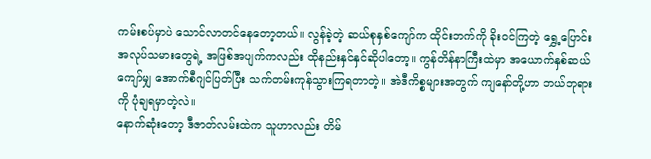ကမ်းစပ်မှာပဲ သောင်လာတင်နေတော့တယ်။ လွန်ခဲ့တဲ့ ဆယ်စုနှစ်ကျော်က ‌ထိုင်းဘက်ကို ခိုးဝင်ကြတဲ့ ရွှေ့ပြောင်းအလုပ်သမားတွေရဲ့ အဖြစ်အပျက်ကလည်း ထိုနည်းနှင်နှင်ဆိုပါတော့။ ကွန်တိန်နာကြီးထဲမှာ အယောက်နှစ်ဆယ်ကျော်မျှ အောက်စီဂျင်ပြတ်ပြီး သက်တမ်းကုန်သွားကြရတာတဲ့။ အဲဒီကိစ္စများအတွက် ကျနော်တို့ဟာ ဘယ်ဘုရားကို ပုံချရမှာတဲ့လဲ။
နောက်ဆုံးတော့ ဒီဇာတ်လမ်းထဲက သူဟာလည်း တိမ်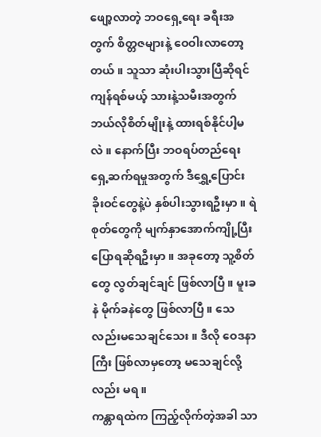ဖျော့လာတဲ့ ဘဝရှေ့ရေး ခရီးအတွက် စိတ္တဇများနဲ့ ဝေဝါးလာတော့တယ်။ သူသာ ဆုံးပါးသွားပြီဆိုရင် ကျန်ရစ်မယ့် သားနဲ့သမီးအတွက် ဘယ်လိုစိတ်မျိုးနဲ့ ထားရစ်နိုင်ပါ့မလဲ။ နောက်ပြီး ဘဝရပ်တည်ရေး ရှေ့ဆက်ရမှုအတွက် ဒီ‌ရွှေ့ပြောင်းခိုးဝင်တွေနဲ့ပဲ နှစ်ပါးသွားရဦးမှာ။ ရဲစုတ်တွေကို မျက်နှာအောက်ကျို့ပြီး ပြောရဆိုရဦးမှာ။ အခုတော့ သူ့စိတ်တွေ လွတ်ချင်ချင် ဖြစ်လာပြီ။ မူးခနဲ မိုက်ခနဲတွေ ဖြစ်လာပြီ။ သေလည်းမသေချင်သေး။ ဒီလို ဝေဒနာကြီး ဖြစ်လာမှတော့ မသေချင်လို့လည်း မရ။
ကန္တာရထဲက ကြည့်လိုက်တဲ့အခါ သာ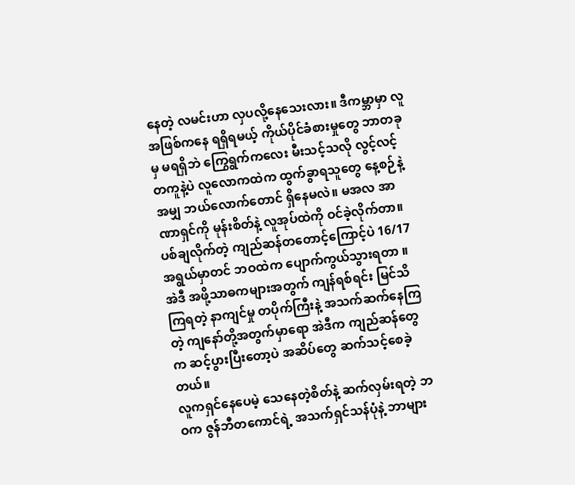နေတဲ့ လမင်းဟာ လှပလို့နေသေးလား။ ဒီကမ္ဘာမှာ လူအဖြစ်ကနေ ရရှိရမယ့် ကိုယ်ပိုင်ခံစားမှုတွေ ဘာတခုမှ မရရှိဘဲ ကြွေရွက်ကလေး မီးသင့်သလို လွင့်လင့်တကူနဲ့ပဲ လူလောကထဲက ထွက်ခွာရသူတွေ နေ့စဉ်နဲ့အမျှ ဘယ်လောက်တောင် ရှိနေမလဲ။ မအလ အာဏာရှင်ကို မုန်းစိတ်နဲ့ လူအုပ်ထဲကို ဝင်ခဲ့လိုက်တာ။ ပစ်ချလိုက်တဲ့ ကျည်ဆန်တတောင့်ကြောင့်ပဲ 16/17 အရွယ်မှာတင် ဘဝထဲက ပျောက်ကွယ်သွားရတာ ။ အဲဒီ အဖို့သာဓကများအတွက် ကျန်ရစ်ရင်း မြင်သိကြရတဲ့ နာကျင်မှု တပိုက်ကြီးနဲ့ အသက်ဆက်နေကြတဲ့ ကျနော်တို့အတွက်မှာရော အဲဒီက ကျည်ဆန်တွေက ဆင့်ပွားပြီးတော့ပဲ အဆိပ်တွေ ဆက်သင့်စေခဲ့တယ်။
လူကရှင်နေပေမဲ့ သေနေတဲ့စိတ်နဲ့ ဆက်လှမ်းရတဲ့ ဘဝက ဇွန်ဘီတကောင်ရဲ့ အသက်ရှင်သန်ပုံနဲ့ ဘာများ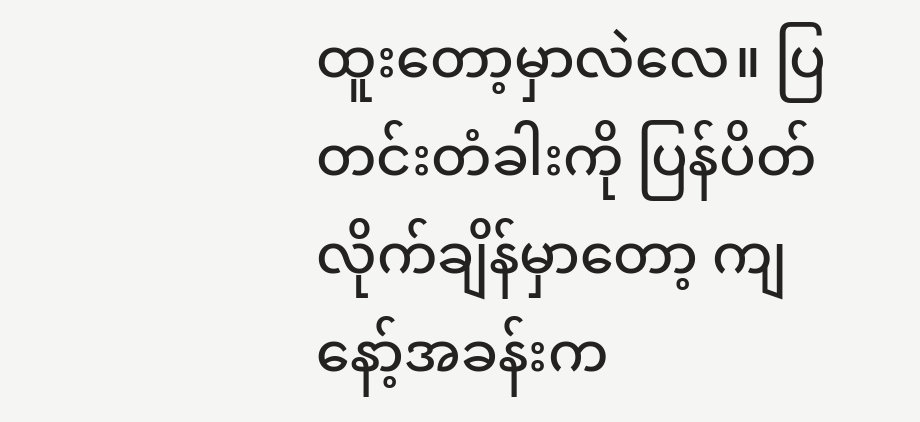ထူးတော့မှာလဲလေ။ ပြတင်းတံခါးကို ပြန်ပိတ်လိုက်ချိန်မှာတော့ ကျနော့်အခန်းက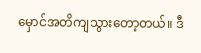မှောင်အတိကျသွားတော့တယ်။ ဒီ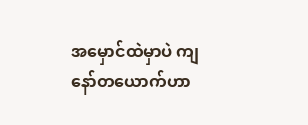အမှောင်ထဲမှာပဲ ကျနော်တယောက်ဟာ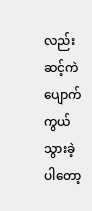လည်း ဆင့်ကဲပျောက်ကွယ်သွားခဲ့ပါတော့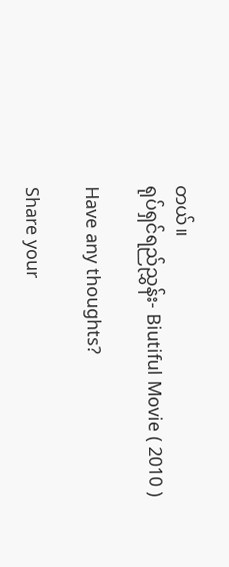တယ်။
ရုပ်ရှင်ရည်ညွှန်း- Biutiful Movie ( 2010 )

Have any thoughts?

Share your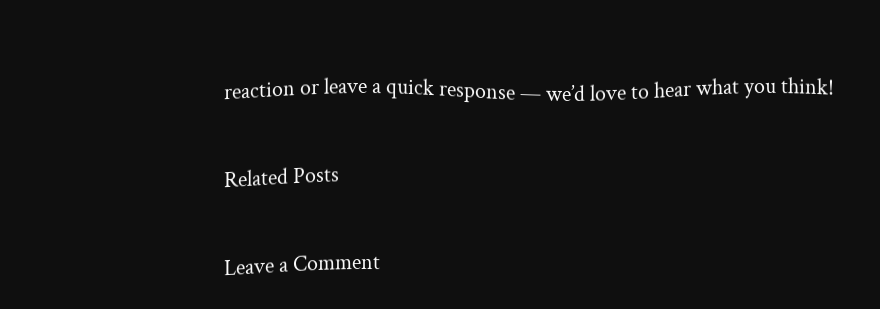reaction or leave a quick response — we’d love to hear what you think!

Related Posts

Leave a Comment